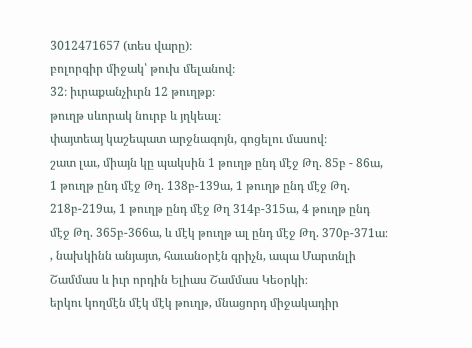3012471657 (տես վարը)։
բոլորգիր միջակ՝ թուխ մելանով։
32։ իւրաքանչիւրն 12 թուղթք։
թուղթ սևորակ նուրբ և յղկեալ։
փայտեայ կաշեպատ արջնագոյն, գոցելու մասով։
շատ լաւ, միայն կը պակսին 1 թուղթ ընդ մէջ Թղ. 85բ - 86ա, 1 թուղթ ընդ մէջ Թղ. 138բ-139ա, 1 թուղթ ընդ մէջ Թղ. 218բ-219ա, 1 թուղթ ընդ մէջ Թղ 314բ-315ա, 4 թուղթ ընդ մէջ Թղ. 365բ-366ա, և մէկ թուղթ ալ ընդ մէջ Թղ. 370բ-371ա։
, նախկինն անյայտ, հաւանօրէն գրիչն, ապա Մարտնլի Շամմաս և իւր որդին Ելիաս Շամմաս Կեօրկի։
երկու կողմէն մէկ մէկ թուղթ, մնացորդ միջակադիր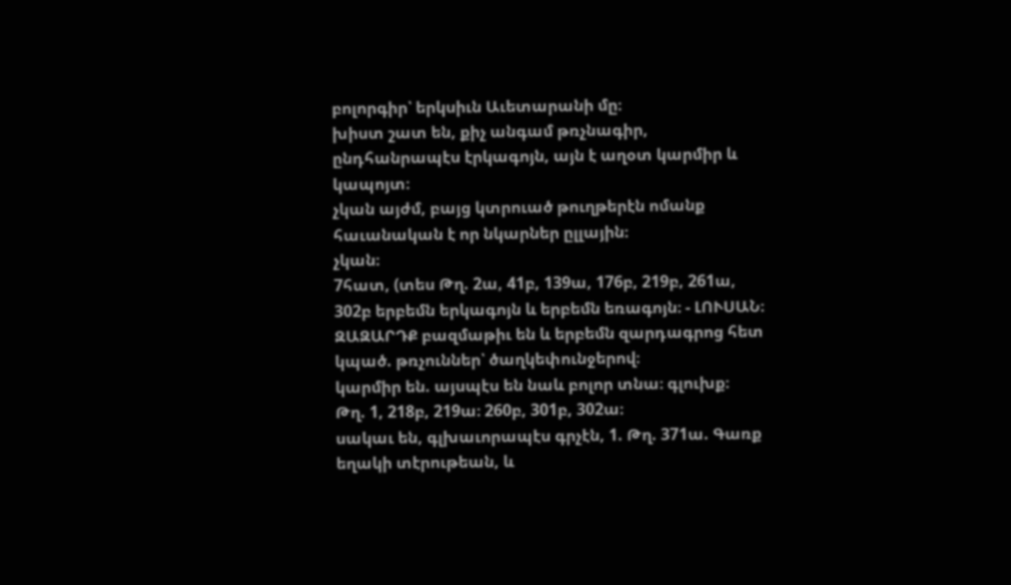բոլորգիր՝ երկսիւն Աւետարանի մը։
խիստ շատ են, քիչ անգամ թռչնագիր, ընդհանրապէս էրկագոյն, այն է աղօտ կարմիր և կապոյտ։
չկան այժմ, բայց կտրուած թուղթերէն ոմանք հաւանական է որ նկարներ ըլլային։
չկան։
7հատ, (տես Թղ. 2ա, 41բ, 139ա, 176բ, 219բ, 261ա, 302բ երբեմն երկագոյն և երբեմն եռագոյն։ - ԼՈՒՍԱՆ։ ԶԱԶԱՐԴՔ բազմաթիւ են և երբեմն զարդագրոց հետ կպած. թռչուններ՝ ծաղկեփունջերով։
կարմիր են. այսպէս են նաև բոլոր տնա։ գլուխք։
Թղ. 1, 218բ, 219ա։ 260բ, 301բ, 302ա։
սակաւ են, գլխաւորապէս գրչէն, 1. Թղ. 371ա. Գառք եղակի տէրութեան, և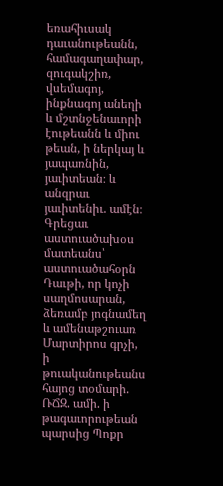եռահիւսակ դաւանութեանն, համագաղափար, զուգակշիռ, վսեմագոյ, ինքնագոյ անեղի և մշտնջենաւորի էութեանն և միու թեան, ի ներկայ և յապառնին, յաւիտեան։ և անզրաւ յաւիտենիւ. ամէն։ Գրեցաւ աստուածախօս մատեանս՝ աստուածահօրն Դաւթի, որ կոչի սաղմոսարան, ձեռամբ յոգնամեղ և ամենաթշուառ Մարտիրոս գրչի, ի թուականութեանս հայոց տօմարի. ՌՃԶ. ամի. ի թագաւորութեան պարսից Պոքր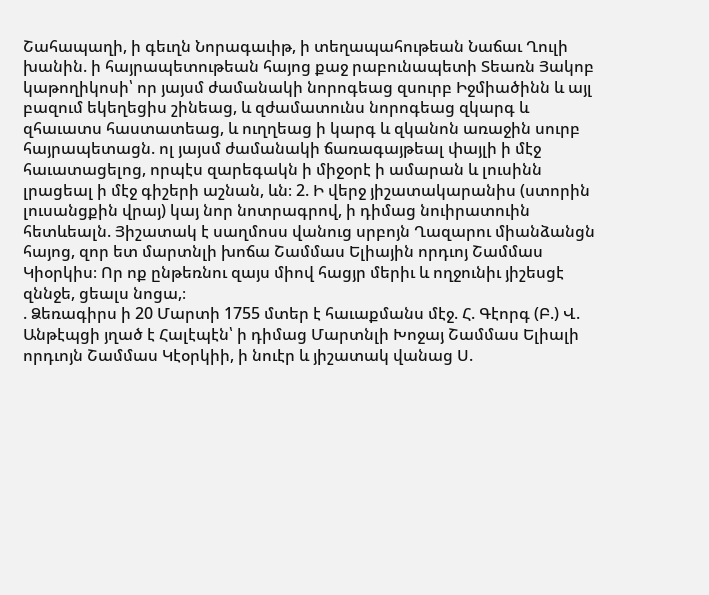Շահապաղի, ի գեւղն Նորագաւիթ, ի տեղապահութեան Նաճաւ Ղուլի խանին. ի հայրապետութեան հայոց քաջ րաբունապետի Տեառն Յակոբ կաթողիկոսի՝ որ յայսմ ժամանակի նորոգեաց զսուրբ Իջմիածինն և այլ բազում եկեղեցիս շինեաց, և զժամատունս նորոգեաց զկարգ և զհաւատս հաստատեաց, և ուղղեաց ի կարգ և զկանոն առաջին սուրբ հայրապետացն. ոլ յայսմ ժամանակի ճառագայթեալ փայլի ի մէջ հաւատացելոց, որպէս զարեգակն ի միջօրէ ի ամարան և լուսինն լրացեալ ի մէջ գիշերի աշնան, ևն։ 2. Ի վերջ յիշատակարանիս (ստորին լուսանցքին վրայ) կայ նոր նոտրագրով, ի դիմաց նուիրատուին հետևեալն. Յիշատակ է սաղմոսս վանուց սրբոյն Ղազարու միանձանցն հայոց, զոր ետ մարտնլի խոճա Շամմաս Ելիային որդւոյ Շամմաս Կիօրկիս։ Որ ոք ընթեռնու զայս միով հացյր մերիւ և ողջունիւ յիշեսցէ զննջե, ցեալս նոցա,։
. Ձեռագիրս ի 20 Մարտի 1755 մտեր է հաւաքմանս մէջ. Հ. Գէորգ (Բ.) Վ. Անթէպցի յղած է Հալէպէն՝ ի դիմաց Մարտնլի Խոջայ Շամմաս Ելիալի որդւոյն Շամմաս Կէօրկիի, ի նուէր և յիշատակ վանաց Ս.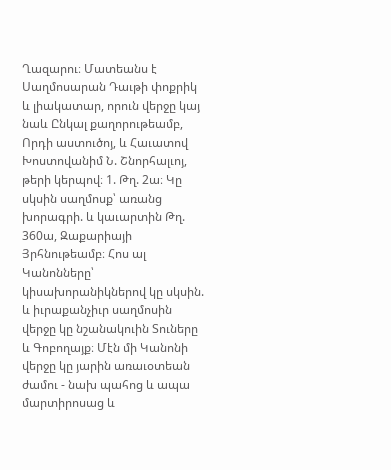Ղազարու։ Մատեանս է Սաղմոսարան Դաւթի փոքրիկ և լիակատար, որուն վերջը կայ նաև Ընկալ քաղորութեամբ, Որդի աստուծոյ, և Հաւատով Խոստովանիմ Ն. Շնորհալւոյ, թերի կերպով։ 1. Թղ. 2ա։ Կը սկսին սաղմոսք՝ առանց խորագրի. և կաւարտին Թղ. 360ա, Զաքարիայի Յրհնութեամբ։ Հոս ալ Կանոնները՝ կիսախորանիկներով կը սկսին. և իւրաքանչիւր սաղմոսին վերջը կը նշանակուին Տուները և Գոբողայք։ Մէն մի Կանոնի վերջը կը յարին առաւօտեան ժամու - նախ պահոց և ապա մարտիրոսաց և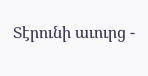Տէրունի աւուրց -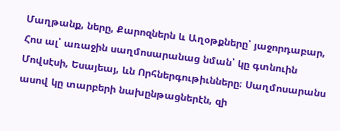Մաղթանք, ները, Քարոզներն և Աղօթքները՝ յաջորդաբար, Հոս ալ՝ առաջին սաղմոսարանաց նման՝ կը գտնուին Մովսէսի, Եսայեայ, ևն Որհներգութիւնները։ Սաղմոսարանս ասով կը տարբերի նախընթացներէն, զի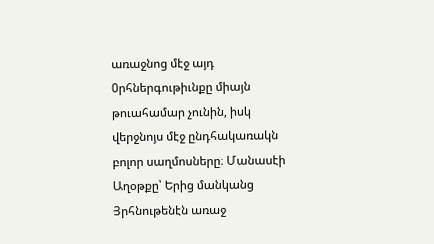առաջնոց մէջ այդ 0րհներգութիւնքը միայն թուահամար չունին, իսկ վերջնոյս մէջ ընդհակառակն բոլոր սաղմոսները։ Մանասէի Աղօթքը՝ Երից մանկանց Յրհնութենէն առաջ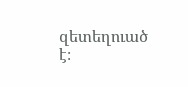զետեղուած է։